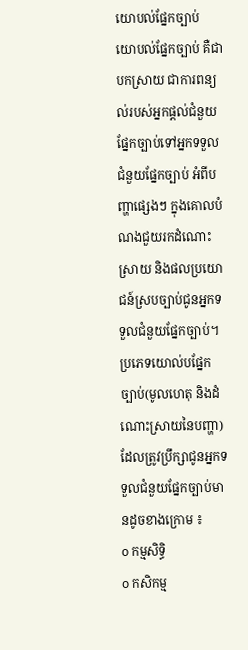យោបល់ផ្នែកច្បាប់
យោបល់ផ្នែកច្បាប់ គឺជាបកស្រាយ ជាការពន្យល់របស់អ្នកផ្តល់ជំនួយផ្នែកច្បាប់ទៅអ្នកទទួលជំនួយផ្នែកច្បាប់ អំពីបញ្ហាផ្សេងៗ ក្នុងគោលបំណងជួយរកដំណោះស្រាយ និងផលប្រយោជន៍ស្របច្បាប់ជូនអ្នកទទួលជំនួយផ្នែកច្បាប់។
ប្រភេទយោល់បផ្នែកច្បាប់(មូលហេតុ និងដំណោះស្រាយនៃបញ្ហា) ដែលត្រូវប្រឹក្សាជូនអ្នកទទួលជំនួយផ្នែកច្បាប់មានដូចខាងក្រោម ៖
o កម្មសិទ្ធិ
o កសិកម្ម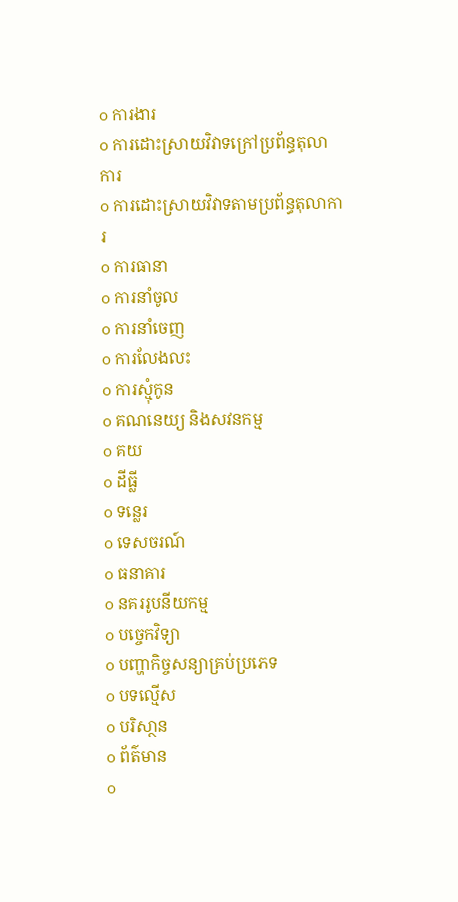o ការងារ
o ការដោះស្រាយវិវាទក្រៅប្រព័ន្ធតុលាការ
o ការដោះស្រាយវិវាទតាមប្រព័ន្ធតុលាការ
o ការធានា
o ការនាំចូល
o ការនាំចេញ
o ការលែងលះ
o ការស្មុំកូន
o គណនេយ្យ និងសវនកម្ម
o គយ
o ដីធ្លី
o ទន្លេរ
o ទេសចរណ៍
o ធនាគារ
o នគររូបនីយកម្ម
o បច្ចេកវិទ្យា
o បញ្ហាកិច្ចសន្យាគ្រប់ប្រភេទ
o បទល្មើស
o បរិសា្ថន
o ព័ត៌មាន
o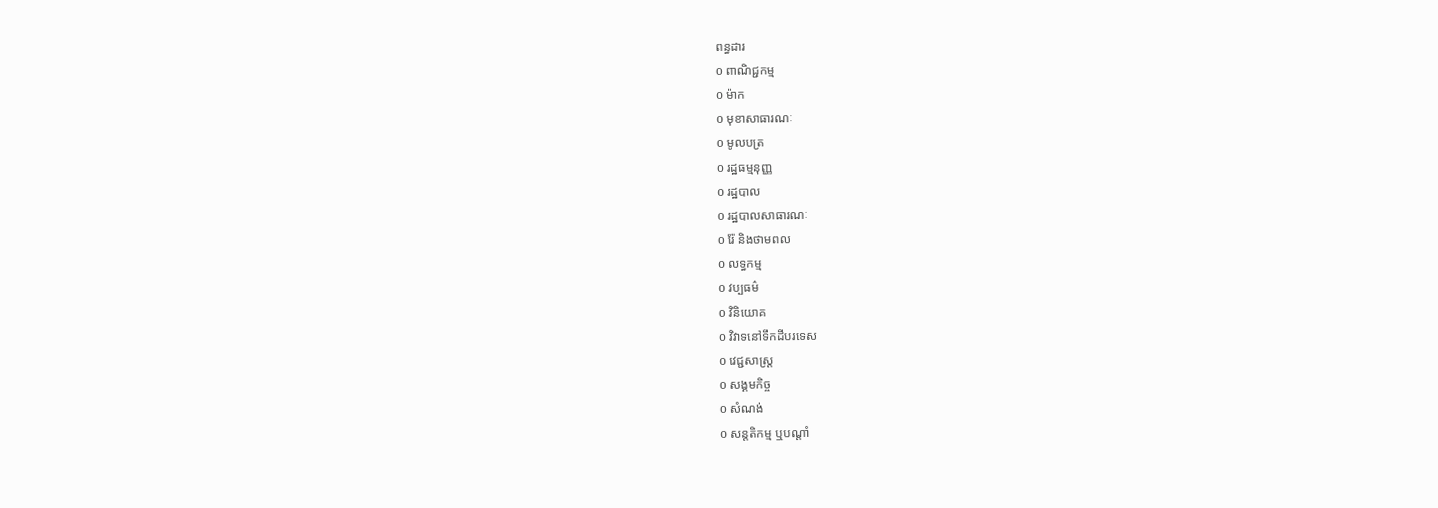ពន្ធដារ
o ពាណិជ្ជកម្ម
o ម៉ាក
o មុខាសាធារណៈ
o មូលបត្រ
o រដ្ឋធម្មនុញ្ញ
o រដ្ឋបាល
o រដ្ឋបាលសាធារណៈ
o រ៉ែ និងថាមពល
o លទ្ធកម្ម
o វប្បធម៌
o វិនិយោគ
o វិវាទនៅទឹកដីបរទេស
o វេជ្ជសាស្ត្រ
o សង្គមកិច្ច
o សំណង់
o សន្តតិកម្ម ឬបណ្តាំ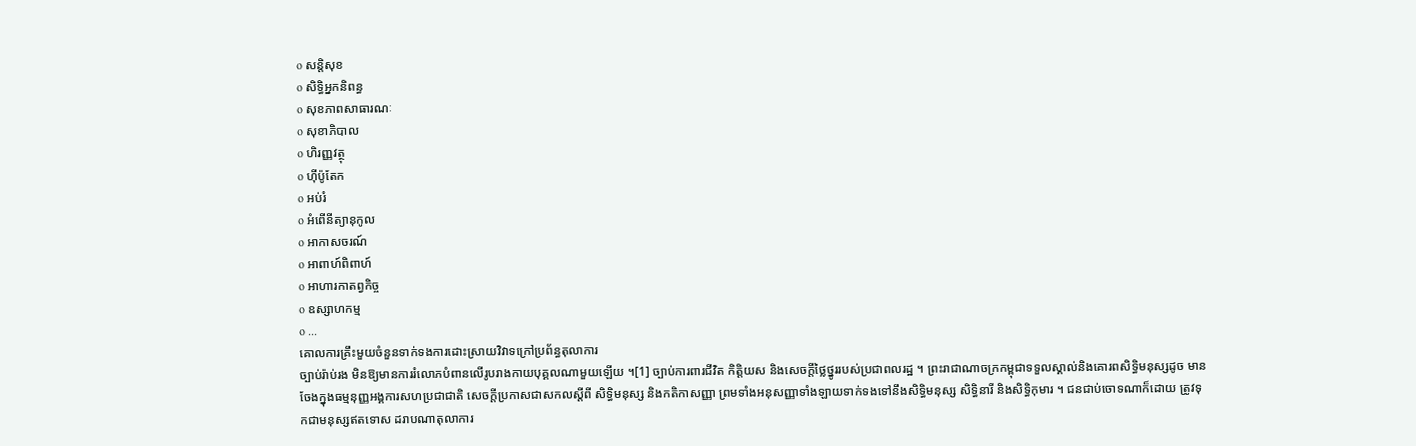o សន្តិសុខ
o សិទ្ធិអ្នកនិពន្ធ
o សុខភាពសាធារណៈ
o សុខាភិបាល
o ហិរញ្ញវត្ថុ
o ហ៊ីប៉ូតែក
o អប់រំ
o អំពើនីត្យានុកូល
o អាកាសចរណ៍
o អាពាហ៍ពិពាហ៍
o អាហារកាតព្វកិច្ច
o ឧស្សាហកម្ម
o ...
គោលការគ្រឹះមួយចំនួនទាក់ទងការដោះស្រាយវិវាទក្រៅប្រព័ន្ធតុលាការ
ច្បាប់រ៉ាប់រង មិនឱ្យមានការរំលោភបំពានលើរូបរាងកាយបុគ្គលណាមួយឡើយ ។[1] ច្បាប់ការពារជីវិត កិត្តិយស និងសេចក្តីថ្លៃថ្នូររបស់ប្រជាពលរដ្ឋ ។ ព្រះរាជាណាចក្រកម្ពុជាទទួលស្គាល់និងគោរពសិទ្ធិមនុស្សដូច មានចែងក្នុងធម្មនុញ្ញអង្គការសហប្រជាជាតិ សេចក្តីប្រកាសជាសកលស្តីពី សិទ្ធិមនុស្ស និងកតិកាសញ្ញា ព្រមទាំងអនុសញ្ញាទាំងឡាយទាក់ទងទៅនឹងសិទ្ធិមនុស្ស សិទ្ធិនារី និងសិទ្ធិកុមារ ។ ជនជាប់ចោទណាក៏ដោយ ត្រូវទុកជាមនុស្សឥតទោស ដរាបណាតុលាការ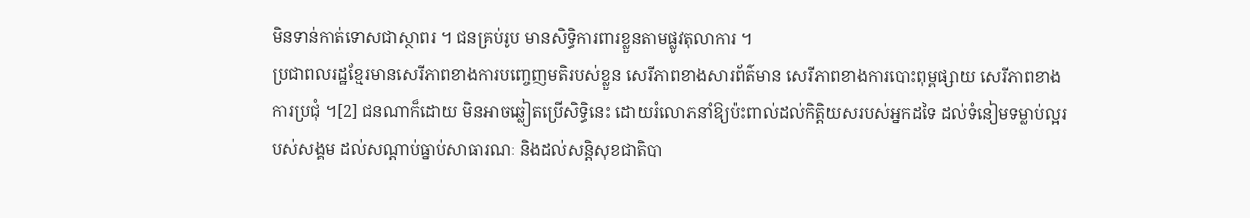មិនទាន់កាត់ទោសជាស្ថាពរ ។ ជនគ្រប់រូប មានសិទ្ធិការពារខ្លួនតាមផ្លូវតុលាការ ។
ប្រជាពលរដ្ឋខ្មែរមានសេរីភាពខាងការបញ្ចេញមតិរបស់ខ្លួន សេរីភាពខាងសារព័ត៌មាន សេរីភាពខាងការបោះពុម្ពផ្សាយ សេរីភាពខាង ការប្រជុំ ។[2] ជនណាក៏ដោយ មិនអាចឆ្លៀតប្រើសិទ្ធិនេះ ដោយរំលោភនាំឱ្យប៉ះពាល់ដល់កិត្តិយសរបស់អ្នកដទៃ ដល់ទំនៀមទម្លាប់ល្អរបស់សង្គម ដល់សណ្តាប់ធ្នាប់សាធារណៈ និងដល់សន្តិសុខជាតិបា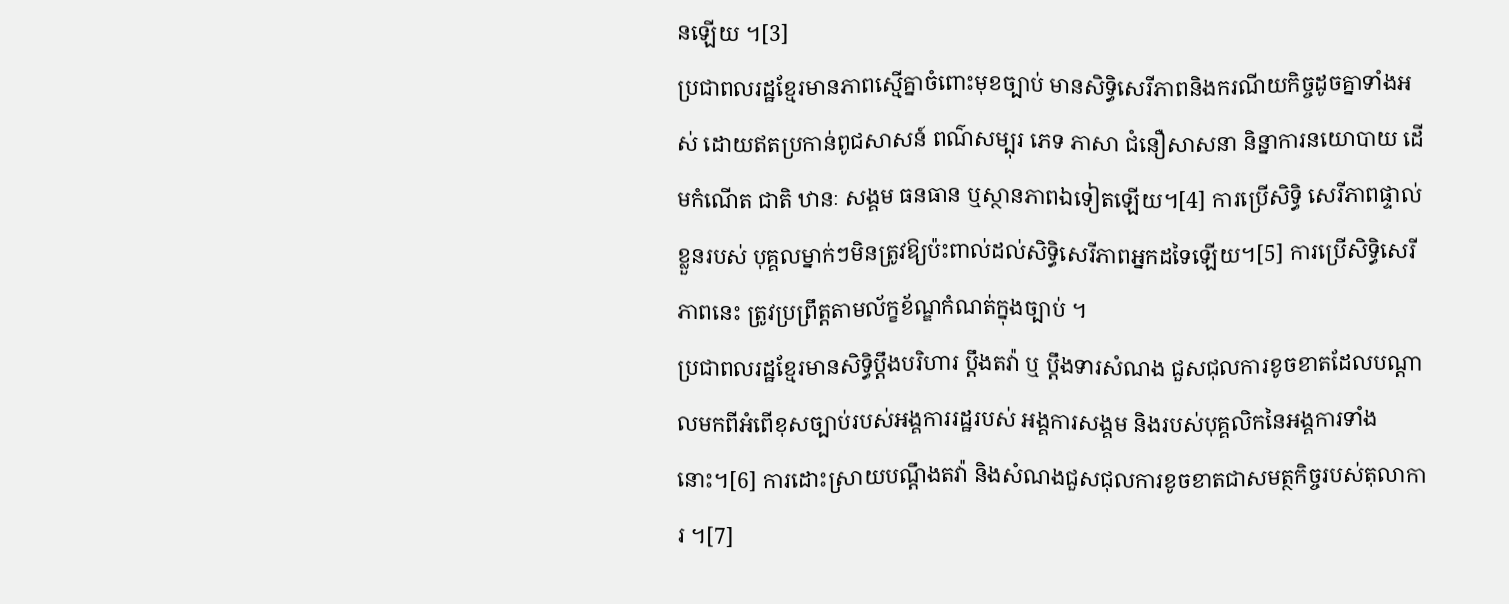នឡើយ ។[3]
ប្រជាពលរដ្ឋខ្មែរមានភាពស្មើគ្នាចំពោះមុខច្បាប់ មានសិទ្ធិសេរីភាពនិងករណីយកិច្ចដូចគ្នាទាំងអស់ ដោយឥតប្រកាន់ពូជសាសន៍ ពណ៌សម្បុរ ភេទ ភាសា ជំនឿសាសនា និន្នាការនយោបាយ ដើមកំណើត ជាតិ ឋានៈ សង្គម ធនធាន ឬស្ថានភាពឯទៀតឡើយ។[4] ការប្រើសិទ្ធិ សេរីភាពផ្ទាល់ខ្លួនរបស់ បុគ្គលម្នាក់ៗមិនត្រូវឱ្យប៉ះពាល់ដល់សិទ្ធិសេរីភាពអ្នកដទៃឡើយ។[5] ការប្រើសិទ្ធិសេរីភាពនេះ ត្រូវប្រព្រឹត្តតាមល័ក្ខខ័ណ្ឌកំណត់ក្នុងច្បាប់ ។
ប្រជាពលរដ្ឋខ្មែរមានសិទ្ធិប្តឹងបរិហារ ប្តឹងតវ៉ា ឬ ប្តឹងទារសំណង ជួសជុលការខូចខាតដែលបណ្តាលមកពីអំពើខុសច្បាប់របស់អង្គការរដ្ឋរបស់ អង្គការសង្គម និងរបស់បុគ្គលិកនៃអង្គការទាំងនោះ។[6] ការដោះស្រាយបណ្តឹងតវ៉ា និងសំណងជួសជុលការខូចខាតជាសមត្ថកិច្ចរបស់តុលាការ ។[7]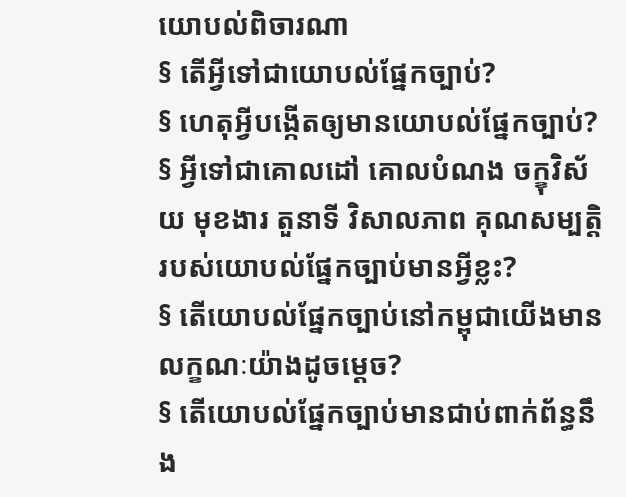យោបល់ពិចារណា
§ តើអ្វីទៅជាយោបល់ផ្នែកច្បាប់?
§ ហេតុអ្វីបង្កើតឲ្យមានយោបល់ផ្នែកច្បាប់?
§ អ្វីទៅជាគោលដៅ គោលបំណង ចក្ខុវិស័យ មុខងារ តួនាទី វិសាលភាព គុណសម្បត្តិ របស់យោបល់ផ្នែកច្បាប់មានអ្វីខ្លះ?
§ តើយោបល់ផ្នែកច្បាប់នៅកម្ពុជាយើងមានលក្ខណៈយ៉ាងដូចម្តេច?
§ តើយោបល់ផ្នែកច្បាប់មានជាប់ពាក់ព័ន្ធនឹង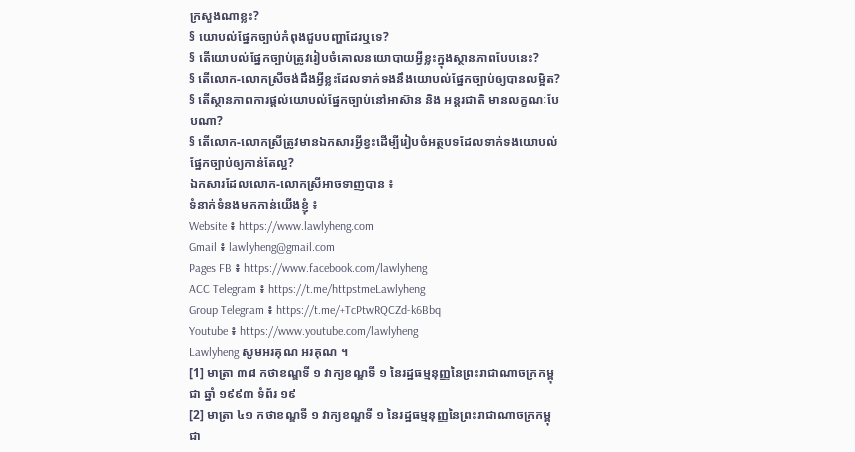ក្រសួងណាខ្លះ?
§ យោបល់ផ្នែកច្បាប់កំពុងជួបបញ្ហាដែរឬទេ?
§ តើយោបល់ផ្នែកច្បាប់ត្រូវរៀបចំគោលនយោបាយអ្វីខ្លះក្នុងស្ថានភាពបែបនេះ?
§ តើលោក-លោកស្រីចង់ដឹងអ្វីខ្លះដែលទាក់ទងនឹងយោបល់ផ្នែកច្បាប់ឲ្យបានលម្អិត?
§ តើស្ថានភាពការផ្តល់យោបល់ផ្នែកច្បាប់នៅអាស៊ាន និង អន្តរជាតិ មានលក្ខណៈបែបណា?
§ តើលោក-លោកស្រីត្រូវមានឯកសារអ្វីខ្វះដើម្បីរៀបចំអត្ថបទដែលទាក់ទងយោបល់ផ្នែកច្បាប់ឲ្យកាន់តែល្អ?
ឯកសារដែលលោក-លោកស្រីអាចទាញបាន ៖
ទំនាក់ទំនងមកកាន់យើងខ្ញុំ ៖
Website ៖ https://www.lawlyheng.com
Gmail ៖ lawlyheng@gmail.com
Pages FB ៖ https://www.facebook.com/lawlyheng
ACC Telegram ៖ https://t.me/httpstmeLawlyheng
Group Telegram ៖ https://t.me/+TcPtwRQCZd-k6Bbq
Youtube ៖ https://www.youtube.com/lawlyheng
Lawlyheng សូមអរគុណ អរគុណ ។
[1] មាត្រា ៣៨ កថាខណ្ឌទី ១ វាក្យខណ្ឌទី ១ នៃរដ្ឋធម្មនុញ្ញនៃព្រះរាជាណាចក្រកម្ពុជា ឆ្នាំ ១៩៩៣ ទំព័រ ១៩
[2] មាត្រា ៤១ កថាខណ្ឌទី ១ វាក្យខណ្ឌទី ១ នៃរដ្ឋធម្មនុញ្ញនៃព្រះរាជាណាចក្រកម្ពុជា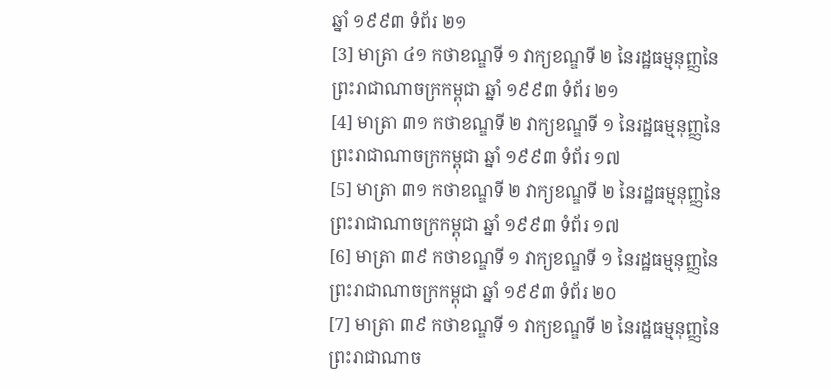ឆ្នាំ ១៩៩៣ ទំព័រ ២១
[3] មាត្រា ៤១ កថាខណ្ឌទី ១ វាក្យខណ្ឌទី ២ នៃរដ្ឋធម្មនុញ្ញនៃព្រះរាជាណាចក្រកម្ពុជា ឆ្នាំ ១៩៩៣ ទំព័រ ២១
[4] មាត្រា ៣១ កថាខណ្ឌទី ២ វាក្យខណ្ឌទី ១ នៃរដ្ឋធម្មនុញ្ញនៃព្រះរាជាណាចក្រកម្ពុជា ឆ្នាំ ១៩៩៣ ទំព័រ ១៧
[5] មាត្រា ៣១ កថាខណ្ឌទី ២ វាក្យខណ្ឌទី ២ នៃរដ្ឋធម្មនុញ្ញនៃព្រះរាជាណាចក្រកម្ពុជា ឆ្នាំ ១៩៩៣ ទំព័រ ១៧
[6] មាត្រា ៣៩ កថាខណ្ឌទី ១ វាក្យខណ្ឌទី ១ នៃរដ្ឋធម្មនុញ្ញនៃព្រះរាជាណាចក្រកម្ពុជា ឆ្នាំ ១៩៩៣ ទំព័រ ២០
[7] មាត្រា ៣៩ កថាខណ្ឌទី ១ វាក្យខណ្ឌទី ២ នៃរដ្ឋធម្មនុញ្ញនៃព្រះរាជាណាច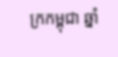ក្រកម្ពុជា ឆ្នាំ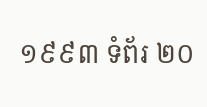១៩៩៣ ទំព័រ ២០